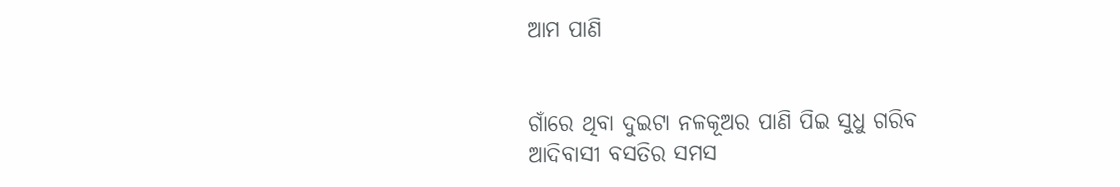ଆମ ପାଣି


ଗାଁରେ ଥିବା ଦୁଇଟା ନଳକୂଅର ପାଣି ପିଇ ସୁଧୁ ଗରିବ ଆଦିବାସୀ ବସତିର ସମସ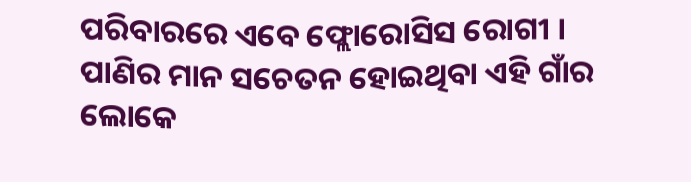ପରିବାରରେ ଏବେ ଫ୍ଲୋରୋସିସ ରୋଗୀ । ପାଣିର ମାନ ସଚେତନ ହୋଇଥିବା ଏହି ଗାଁର ଲୋକେ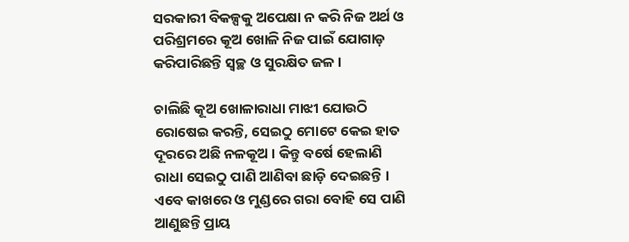ସରକାରୀ ବିକଳ୍ପକୁ ଅପେକ୍ଷା ନ କରି ନିଜ ଅର୍ଥ ଓ ପରିଶ୍ରମରେ କୂଅ ଖୋଳି ନିଜ ପାଇଁ ଯୋଗାଡ଼ କରିପାରିଛନ୍ତି ସ୍ୱଚ୍ଛ ଓ ସୁରକ୍ଷିତ ଜଳ ।

ଚାଲିଛି କୂଅ ଖୋଳାରାଧା ମାଝୀ ଯୋଉଠି ରୋଷେଇ କରନ୍ତି, ସେଇଠୁ ମୋଟେ କେଇ ହାତ ଦୂରରେ ଅଛି ନଳକୂଅ । କିନ୍ତୁ ବର୍ଷେ ହେଲାଣି ରାଧା ସେଇଠୁ ପାଣି ଆଣିବା ଛାଡ଼ି ଦେଇଛନ୍ତି । ଏବେ କାଖରେ ଓ ମୁଣ୍ଡରେ ଗରା ବୋହି ସେ ପାଣି ଆଣୁଛନ୍ତି ପ୍ରାୟ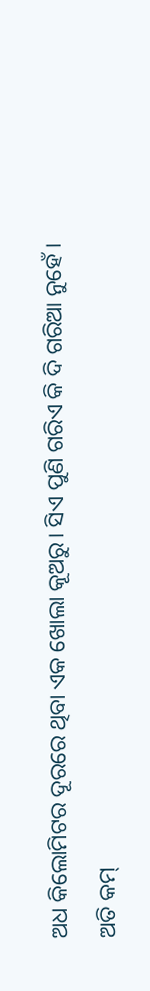ଅଧ କିଲୋମିଟର ଦୂରରେ ଥିବା ଏକ ଖୋଲା କୂଅରୁ। ସିଏ ପୁଣି ଗରିଏ କି ଦି ଗରିଆ ନୁହେଁ । ଅତି କମ୍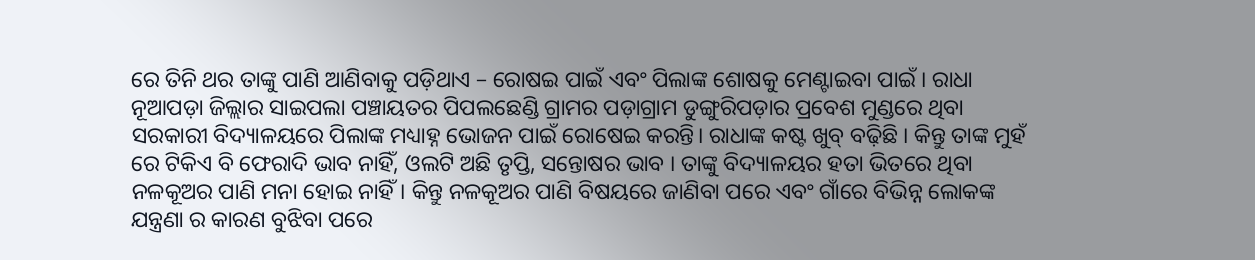ରେ ତିନି ଥର ତାଙ୍କୁ ପାଣି ଆଣିବାକୁ ପଡ଼ିଥାଏ – ରୋଷଇ ପାଇଁ ଏବଂ ପିଲାଙ୍କ ଶୋଷକୁ ମେଣ୍ଟାଇବା ପାଇଁ । ରାଧା ନୂଆପଡ଼ା ଜିଲ୍ଲାର ସାଇପଲା ପଞ୍ଚାୟତର ପିପଲଛେଣ୍ଡି ଗ୍ରାମର ପଡ଼ାଗ୍ରାମ ଡୁଙ୍ଗୁରିପଡ଼ାର ପ୍ରବେଶ ମୁଣ୍ଡରେ ଥିବା ସରକାରୀ ବିଦ୍ୟାଳୟରେ ପିଲାଙ୍କ ମଧ୍ୟାହ୍ନ ଭୋଜନ ପାଇଁ ରୋଷେଇ କରନ୍ତି। ରାଧାଙ୍କ କଷ୍ଟ ଖୁବ୍ ବଢ଼ିଛି । କିନ୍ତୁ ତାଙ୍କ ମୁହଁ ରେ ଟିକିଏ ବି ଫେରାଦି ଭାବ ନାହିଁ, ଓଲଟି ଅଛି ତୃପ୍ତି, ସନ୍ତୋଷର ଭାବ । ତାଙ୍କୁ ବିଦ୍ୟାଳୟର ହତା ଭିତରେ ଥିବା ନଳକୂଅର ପାଣି ମନା ହୋଇ ନାହିଁ। କିନ୍ତୁ ନଳକୂଅର ପାଣି ବିଷୟରେ ଜାଣିବା ପରେ ଏବଂ ଗାଁରେ ବିଭିନ୍ନ ଲୋକଙ୍କ ଯନ୍ତ୍ରଣା ର କାରଣ ବୁଝିବା ପରେ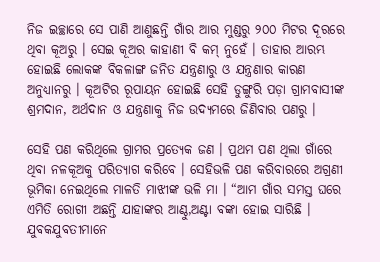ନିଜ ଇଚ୍ଛାରେ ସେ ପାଣି ଆଣୁଛନ୍ତି ଗାଁର ଆର ମୁଣ୍ଡରୁ ୨୦୦ ମିଟର ଦୂରରେ ଥିବା କୂଅରୁ । ସେଇ କୂଅର କାହାଣୀ ବି କମ୍ ନୁହେଁ । ତାହାର ଆରମ୍ଭ ହୋଇଛି ଲୋକଙ୍କ ବିକଳାଙ୍ଗ ଜନିତ ଯନ୍ତ୍ରଣାରୁ ଓ ଯନ୍ତ୍ରଣାର କାରଣ ଅନୁଧ୍ୟାନରୁ । କୂଅଟିର ରୂପାୟନ ହୋଇଛି ସେହି ଡୁଙ୍ଗୁରି ପଡ଼ା ଗ୍ରାମବାସୀଙ୍କ ଶ୍ରମଦାନ, ଅର୍ଥଦାନ ଓ ଯନ୍ତ୍ରଣାକୁ ନିଜ ଉଦ୍ୟମରେ ଜିଣିବାର ପଣରୁ ।

ସେହି ପଣ କରିଥିଲେ ଗ୍ରାମର ପ୍ରତ୍ୟେକ ଜଣ । ପ୍ରଥମ ପଣ ଥିଲା ଗାଁରେ ଥିବା ନଳକୂଅକୁ ପରିତ୍ୟାଗ କରିବେ । ସେହିଭଳି ପଣ କରିବାରରେ ଅଗ୍ରଣୀ ଭୂମିକା ନେଇଥିଲେ ମାଳତି ମାଝୀଙ୍କ ଭଳି ମା । “ଆମ ଗାଁର ସମସ୍ତ ଘରେ ଏମିତି ରୋଗୀ ଅଛନ୍ତି ଯାହାଙ୍କର ଆଣ୍ଠୁ,ଅଣ୍ଟା ବଙ୍କା ହୋଇ ସାରିଛି । ଯୁବକଯୁବତୀମାନେ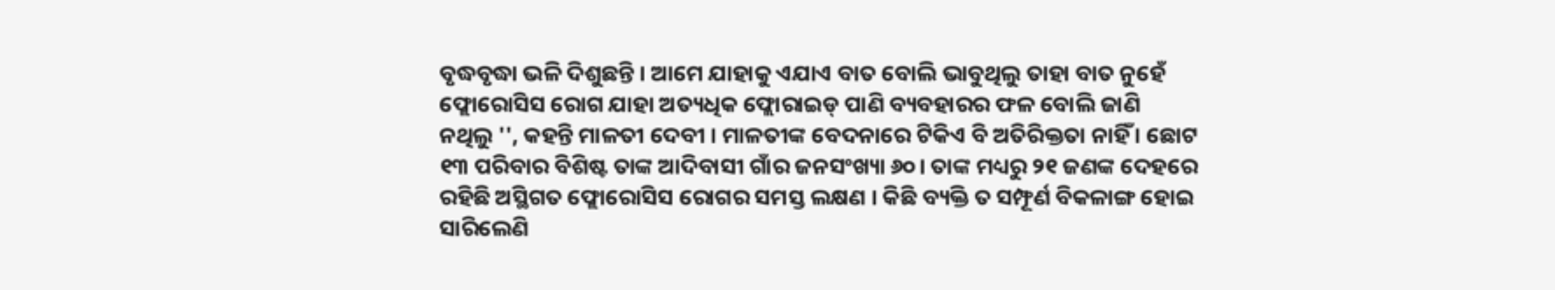ବୃଦ୍ଧବୃଦ୍ଧା ଭଳି ଦିଶୁଛନ୍ତି । ଆମେ ଯାହାକୁ ଏଯାଏ ବାତ ବୋଲି ଭାବୁଥିଲୁ ତାହା ବାତ ନୁହେଁ ଫ୍ଲୋରୋସିସ ରୋଗ ଯାହା ଅତ୍ୟଧିକ ଫ୍ଲୋରାଇଡ୍ ପାଣି ବ୍ୟବହାରର ଫଳ ବୋଲି ଜାଣି ନଥିଲୁ '', କହନ୍ତି ମାଳତୀ ଦେବୀ । ମାଳତୀଙ୍କ ବେଦନାରେ ଟିକିଏ ବି ଅତିରିକ୍ତତା ନାହିଁ । ଛୋଟ ୧୩ ପରିବାର ବିଶିଷ୍ଟ ତାଙ୍କ ଆଦିବାସୀ ଗାଁର ଜନସଂଖ୍ୟା ୬୦। ତାଙ୍କ ମଧ୍ୟରୁ ୨୧ ଜଣଙ୍କ ଦେହରେ ରହିଛି ଅସ୍ଥିଗତ ଫ୍ଲୋରୋସିସ ରୋଗର ସମସ୍ତ ଲକ୍ଷଣ । କିଛି ବ୍ୟକ୍ତି ତ ସମ୍ଫୂର୍ଣ ବିକଳାଙ୍ଗ ହୋଇ ସାରିଲେଣି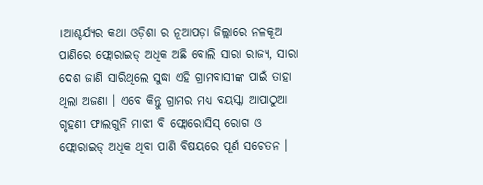।ଆଶ୍ଚର୍ଯ୍ୟର କଥା ଓଡ଼ିଶା ର ନୂଆପଡ଼ା ଜିଲ୍ଲାରେ ନଳକୂଅ ପାଣିରେ ଫ୍ଲୋରାଇଡ୍ ଅଧିକ ଅଛି ବୋଲି ସାରା ରାଜ୍ୟ, ସାରା ଦେଶ ଜାଣି ସାରିଥିଲେ ସୁଦ୍ଧା ଏହି ଗ୍ରାମବାସୀଙ୍କ ପାଇଁ ତାହା ଥିଲା ଅଜଣା । ଏବେ କିନ୍ତୁ ଗ୍ରାମର ମଧ୍ୟ ବୟସ୍କା ଆପାଠୁଆ ଗୃହଣୀ ଫାଲଗୁନି ମାଝୀ ବି ଫ୍ଲୋରୋସିସ୍ ରୋଗ ଓ ଫ୍ଲୋରାଇଡ୍ ଅଧିକ ଥିବା ପାଣି ବିଷୟରେ ପୂର୍ଣ ସଚେତନ ।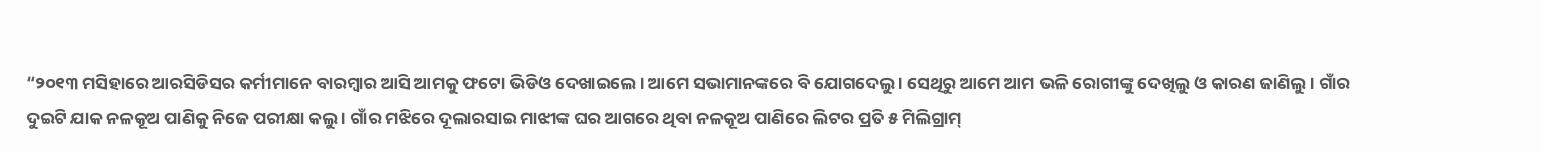“୨୦୧୩ ମସିହାରେ ଆରସିଡିସର କର୍ମୀମାନେ ବାରମ୍ବାର ଆସି ଆମକୁ ଫଟୋ ଭିଡିଓ ଦେଖାଇଲେ । ଆମେ ସଭାମାନଙ୍କରେ ବି ଯୋଗଦେଲୁ । ସେଥିରୁ ଆମେ ଆମ ଭଳି ରୋଗୀଙ୍କୁ ଦେଖିଲୁ ଓ କାରଣ ଜାଣିଲୁ । ଗାଁର ଦୁଇଟି ଯାକ ନଳକୂଅ ପାଣିକୁ ନିଜେ ପରୀକ୍ଷା କଲୁ । ଗାଁର ମଝିରେ ଦୂଲାରସାଇ ମାଝୀଙ୍କ ଘର ଆଗରେ ଥିବା ନଳକୂଅ ପାଣିରେ ଲିଟର ପ୍ରତି ୫ ମିଲିଗ୍ରାମ୍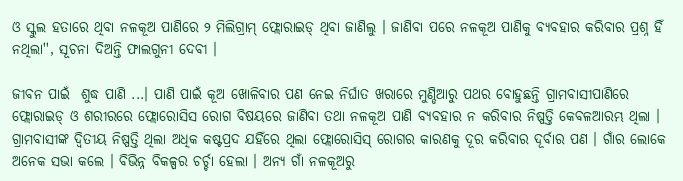ଓ ସ୍କୁଲ ହତାରେ ଥିବା ନଳକୂଅ ପାଣିରେ ୨ ମିଲିଗ୍ରାମ୍ ଫ୍ଲୋରାଇଡ୍ ଥିବା ଜାଣିଲୁ । ଜାଣିବା ପରେ ନଳକୂଅ ପାଣିକୁ ବ୍ୟବହାର କରିବାର ପ୍ରଶ୍ନ ହିଁ ନଥିଲା'', ସୂଚନା ଦିଅନ୍ତି ଫାଲଗୁନୀ ଦେବୀ ।

ଜୀବନ ପାଇଁ  ଶୁଦ୍ଧ ପାଣି ...। ପାଣି ପାଇଁ କୂଅ ଖୋଳିବାର ପଣ ନେଇ ନିର୍ଘାତ ଖରାରେ ମୁଣ୍ଡିଆରୁ ପଥର ବୋହୁଛନ୍ତି ଗ୍ରାମବାସୀପାଣିରେ ଫ୍ଲୋରାଇଡ୍ ଓ ଶରୀରରେ ଫ୍ଲୋରୋସିସ ରୋଗ ବିଷୟରେ ଜାଣିବା ତଥା ନଳକୂଅ ପାଣି ବ୍ୟବହାର ନ କରିବାର ନିଷ୍ପତ୍ତି କେବଳଆରମ୍ଭ ଥିଲା । ଗ୍ରାମବାସୀଙ୍କ ଦ୍ୱିତୀୟ ନିଷ୍ପତ୍ତି ଥିଲା ଅଧିକ କଷ୍ଟପ୍ରଦ ଯହିଁରେ ଥିଲା ଫ୍ଲୋରୋସିସ୍ ରୋଗର କାରଣକୁ ଦୂର କରିବାର ଦୂର୍ବାର ପଣ । ଗାଁର ଲୋକେ ଅନେକ ସଭା କଲେ । ବିଭିନ୍ନ ବିକଳ୍ପର ଚର୍ଚ୍ଚା ହେଲା । ଅନ୍ୟ ଗାଁ ନଳକୂଅରୁ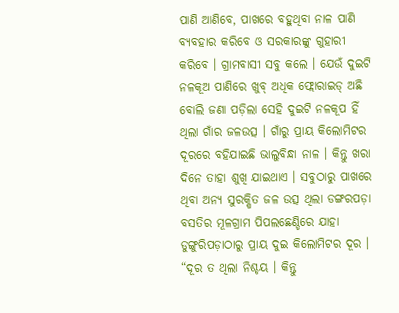ପାଣି ଆଣିବେ, ପାଖରେ ବହୁଥିବା ନାଳ ପାଣି ବ୍ୟବହାର କରିବେ ଓ ସରକାରଙ୍କୁ ଗୁହାରୀ କରିବେ । ଗ୍ରାମବାସୀ ସବୁ କଲେ । ଯେଉଁ ଦୁଇଟି ନଳକୂଅ ପାଣିରେ ଖୁବ୍ ଅଧିକ ଫ୍ଲୋରାଇଡ୍ ଅଛି ବୋଲି ଜଣା ପଡ଼ିଲା ସେହି ଦୁଇଟି ନଳକୂପ ହିଁ ଥିଲା ଗାଁର ଜଳଉତ୍ସ । ଗାଁରୁ ପ୍ରାୟ କିଲୋମିଟର ଦୂରରେ ବହିଯାଇଛି ଭାଲୁବିନ୍ଧା ନାଳ । କିନ୍ତୁ ଖରା ଦିନେ ତାହା ଶୁଖି ଯାଇଥାଏ । ସବୁଠାରୁ ପାଖରେ ଥିବା ଅନ୍ୟ ସୁରକ୍ଷିତ ଜଳ ଉତ୍ସ ଥିଲା ଡଙ୍ଗରପଡ଼ା ବସତିର ମୂଳଗ୍ରାମ ପିପଲଛେଣ୍ଡିରେ ଯାହା ଡୁଙ୍ଗୁରିପଡ଼ାଠାରୁ ପ୍ରାୟ ଦୁଇ କିଲୋମିଟର ଦୂର । “ଦୂର ତ ଥିଲା ନିଶ୍ଚୟ । କିନ୍ତୁ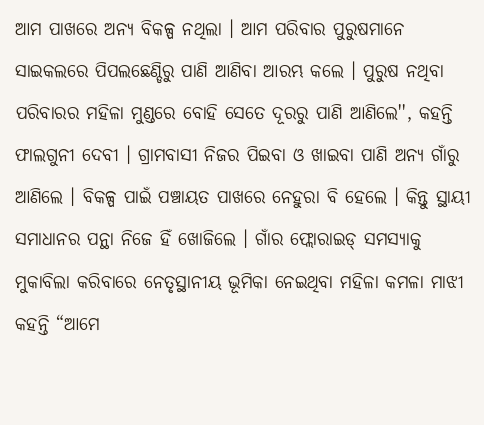ଆମ ପାଖରେ ଅନ୍ୟ ବିକଳ୍ପ ନଥିଲା । ଆମ ପରିବାର ପୁରୁଷମାନେ ସାଇକଲରେ ପିପଲଛେଣ୍ଡିରୁ ପାଣି ଆଣିବା ଆରମ୍ଭ କଲେ । ପୁରୁଷ ନଥିବା ପରିବାରର ମହିଳା ମୁଣ୍ଡରେ ବୋହି ସେତେ ଦୂରରୁ ପାଣି ଆଣିଲେ'', କହନ୍ତି ଫାଲଗୁନୀ ଦେବୀ । ଗ୍ରାମବାସୀ ନିଜର ପିଇବା ଓ ଖାଇବା ପାଣି ଅନ୍ୟ ଗାଁରୁ ଆଣିଲେ । ବିକଳ୍ପ ପାଇଁ ପଞ୍ଚାୟତ ପାଖରେ ନେହୁରା ବି ହେଲେ । କିନ୍ତୁ ସ୍ଥାୟୀ ସମାଧାନର ପନ୍ଥା ନିଜେ ହିଁ ଖୋଜିଲେ । ଗାଁର ଫ୍ଲୋରାଇଡ୍ ସମସ୍ୟାକୁ ମୁକାବିଲା କରିବାରେ ନେତୃସ୍ଥାନୀୟ ଭୂମିକା ନେଇଥିବା ମହିଳା କମଳା ମାଝୀ କହନ୍ତି “ଆମେ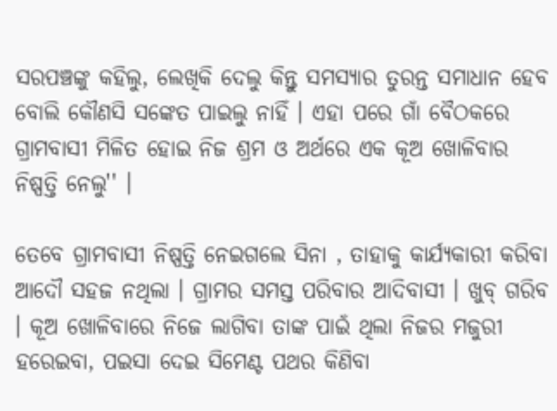ସରପଞ୍ଚଙ୍କୁ କହିଲୁ, ଲେଖିକି ଦେଲୁ କିନ୍ତୁ ସମସ୍ୟାର ତୁରନ୍ତ ସମାଧାନ ହେବ ବୋଲି କୌଣସି ସଙ୍କେତ ପାଇଲୁ ନାହିଁ । ଏହା ପରେ ଗାଁ ବୈଠକରେ ଗ୍ରାମବାସୀ ମିଳିତ ହୋଇ ନିଜ ଶ୍ରମ ଓ ଅର୍ଥରେ ଏକ କୂଅ ଖୋଳିବାର ନିଷ୍ପତ୍ତି ନେଲୁ'' ।

ତେବେ ଗ୍ରାମବାସୀ ନିଷ୍ପତ୍ତି ନେଇଗଲେ ସିନା , ତାହାକୁ କାର୍ଯ୍ୟକାରୀ କରିବା ଆଦୌ ସହଜ ନଥିଲା । ଗ୍ରାମର ସମସ୍ତ ପରିବାର ଆଦିବାସୀ । ଖୁବ୍ ଗରିବ । କୂଅ ଖୋଳିବାରେ ନିଜେ ଲାଗିବା ତାଙ୍କ ପାଇଁ ଥିଲା ନିଜର ମଜୁରୀ ହରେଇବା, ପଇସା ଦେଇ ସିମେଣ୍ଟ ପଥର କିଣିବା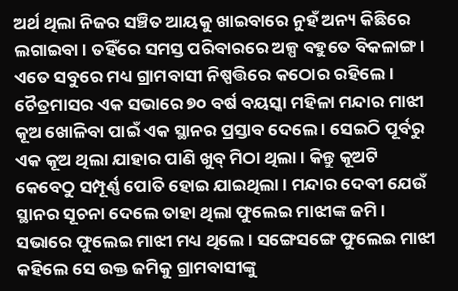ଅର୍ଥ ଥିଲା ନିଜର ସଞ୍ଚିତ ଆୟକୁ ଖାଇବାରେ ନୁହଁ ଅନ୍ୟ କିଛିରେ ଲଗାଇବା । ତହିଁରେ ସମସ୍ତ ପରିବାରରେ ଅଳ୍ପ ବହୁତେ ବିକଳାଙ୍ଗ । ଏତେ ସବୁରେ ମଧ୍ୟ ଗ୍ରାମବାସୀ ନିଷ୍ପତ୍ତିରେ କଠୋର ରହିଲେ । ଚୈତ୍ରମାସର ଏକ ସଭାରେ ୭୦ ବର୍ଷ ବୟସ୍କା ମହିଳା ମନ୍ଦାର ମାଝୀ କୂଅ ଖୋଳିବା ପାଇଁ ଏକ ସ୍ଥାନର ପ୍ରସ୍ତାବ ଦେଲେ । ସେଇଠି ପୂର୍ବରୁ ଏକ କୂଅ ଥିଲା ଯାହାର ପାଣି ଖୁବ୍ ମିଠା ଥିଲା । କିନ୍ତୁ କୂଅଟି କେବେଠୁ ସମ୍ପୂର୍ଣ୍ଣ ପୋତି ହୋଇ ଯାଇଥିଲା । ମନ୍ଦାର ଦେବୀ ଯେଉଁ ସ୍ଥାନର ସୂଚନା ଦେଲେ ତାହା ଥିଲା ଫୁଲେଇ ମାଝୀଙ୍କ ଜମି । ସଭାରେ ଫୁଲେଇ ମାଝୀ ମଧ୍ୟ ଥିଲେ । ସଙ୍ଗେସଙ୍ଗେ ଫୁଲେଇ ମାଝୀ କହିଲେ ସେ ଉକ୍ତ ଜମିକୁ ଗ୍ରାମବାସୀଙ୍କୁ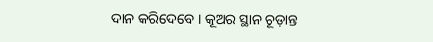ଦାନ କରିଦେବେ । କୂଅର ସ୍ଥାନ ଚୂଡ଼ାନ୍ତ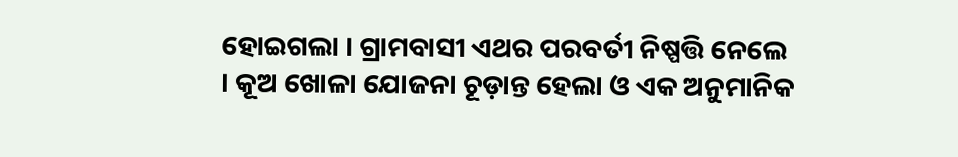ହୋଇଗଲା । ଗ୍ରାମବାସୀ ଏଥର ପରବର୍ତୀ ନିଷ୍ପତ୍ତି ନେଲେ । କୂଅ ଖୋଳା ଯୋଜନା ଚୂଡ଼ାନ୍ତ ହେଲା ଓ ଏକ ଅନୁମାନିକ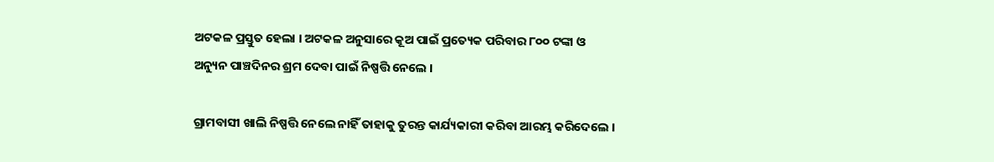ଅଟକଳ ପ୍ରସ୍ତୁତ ହେଲା । ଅଟକଳ ଅନୁସାରେ କୂଅ ପାଇଁ ପ୍ରତ୍ୟେକ ପରିବାର ୮୦୦ ଟଙ୍କା ଓ ଅନ୍ୟୁନ ପାଞ୍ଚଦିନର ଶ୍ରମ ଦେବା ପାଇଁ ନିଷ୍ପତ୍ତି ନେଲେ ।

ଗ୍ରାମବାସୀ ଖାଲି ନିଷ୍ପତ୍ତି ନେଲେ ନାହିଁ ତାହାକୁ ତୁରନ୍ତ କାର୍ଯ୍ୟକାରୀ କରିବା ଆରମ୍ଭ କରିଦେଲେ ।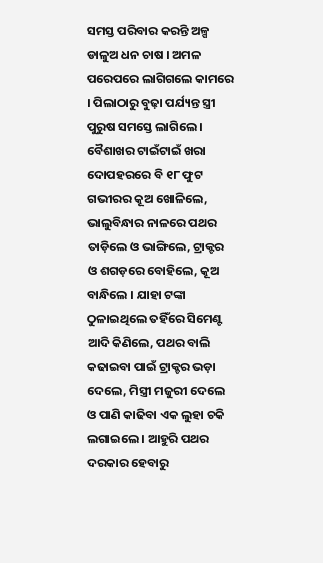ସମସ୍ତ ପରିବାର କରନ୍ତି ଅଳ୍ପ ଡାଳୁଅ ଧନ ଚାଷ । ଅମଳ ପରେପରେ ଲାଗିଗଲେ କାମରେ । ପିଲାଠାରୁ ବୁଢ଼ା ପର୍ଯ୍ୟନ୍ତ ସ୍ତ୍ରୀ ପୁରୁଷ ସମସ୍ତେ ଲାଗିଲେ । ବୈଶାଖର ଟାଇଁଟାଇଁ ଖରା ଦୋପହରରେ ବି ୧୮ ଫୁଟ ଗଭୀରର କୂଅ ଖୋଳିଲେ, ଭାଲୁବିନ୍ଧାର ନାଳରେ ପଥର ତାଡ଼ିଲେ ଓ ଭାଙ୍ଗିଲେ, ଟ୍ରାକ୍ଟର ଓ ଶଗଡ଼ରେ ବୋହିଲେ, କୂଅ ବାନ୍ଧିଲେ । ଯାହା ଟଙ୍କା ଠୁଳାଇଥିଲେ ତହିଁରେ ସିମେଣ୍ଟ ଆଦି କିଣିଲେ, ପଥର ବାଲି କଢାଇବା ପାଇଁ ଟ୍ରାକ୍ଚର ଭଡ଼ା ଦେଲେ, ମିସ୍ତ୍ରୀ ମଜୁରୀ ଦେଲେ ଓ ପାଣି କାଢିବା ଏକ ଲୁହା ଚକି ଲଗାଇଲେ । ଆହୁରି ପଥର ଦରକାର ହେବାରୁ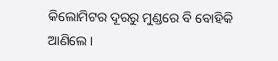କିଲୋମିଟର ଦୂରରୁ ମୁଣ୍ଡରେ ବି ବୋହିକି ଆଣିଲେ ।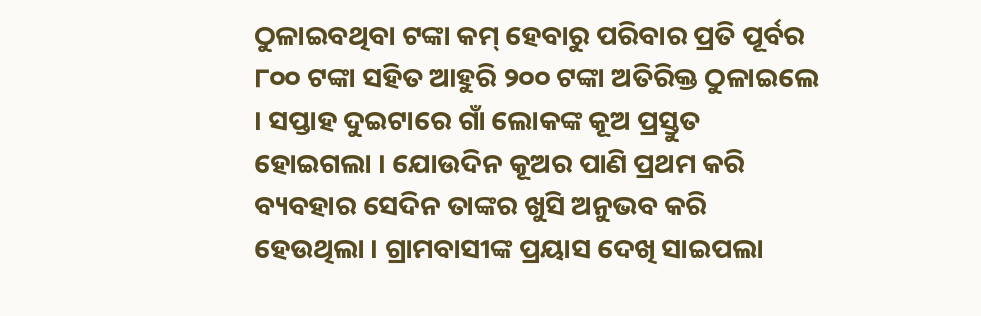ଠୁଳାଇବଥିବା ଟଙ୍କା କମ୍ ହେବାରୁ ପରିବାର ପ୍ରତି ପୂର୍ବର ୮୦୦ ଟଙ୍କା ସହିତ ଆହୁରି ୨୦୦ ଟଙ୍କା ଅତିରିକ୍ତ ଠୁଳାଇଲେ । ସପ୍ତାହ ଦୁଇଟାରେ ଗାଁ ଲୋକଙ୍କ କୂଅ ପ୍ରସ୍ତୁତ ହୋଇଗଲା । ଯୋଉଦିନ କୂଅର ପାଣି ପ୍ରଥମ କରି ବ୍ୟବହାର ସେଦିନ ତାଙ୍କର ଖୁସି ଅନୁଭବ କରି ହେଉଥିଲା । ଗ୍ରାମବାସୀଙ୍କ ପ୍ରୟାସ ଦେଖି ସାଇପଲା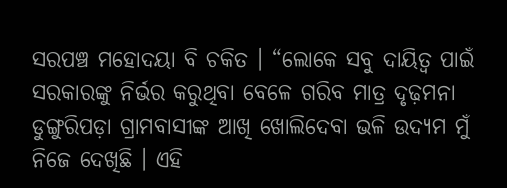ସରପଞ୍ଚ ମହୋଦୟା ବି ଚକିତ । “ଲୋକେ ସବୁ ଦାୟିତ୍ୱ ପାଇଁ ସରକାରଙ୍କୁ ନିର୍ଭର କରୁଥିବା ବେଳେ ଗରିବ ମାତ୍ର ଦୃଢ଼ମନା ଡୁଙ୍ଗୁରିପଡ଼ା ଗ୍ରାମବାସୀଙ୍କ ଆଖି ଖୋଲିଦେବା ଭଳି ଉଦ୍ୟମ ମୁଁ ନିଜେ ଦେଖିଛି । ଏହି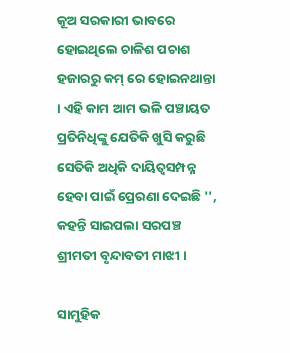କୂଅ ସରକାରୀ ଭାବରେ ହୋଇଥିଲେ ଚାଳିଶ ପଚାଶ ହଜାରରୁ କମ୍ ରେ ହୋଇନଥାନ୍ତା । ଏହି କାମ ଆମ ଭଳି ପଞ୍ଚାୟତ ପ୍ରତିନିଧିଙ୍କୁ ଯେତିକି ଖୁସି କରୁଛି ସେତିକି ଅଧିକି ଦାୟିତ୍ୱସମ୍ପନ୍ନ ହେବା ପାଇଁ ପ୍ରେରଣା ଦେଇଛି '', କହନ୍ତି ସାଇପଲା ସରପଞ୍ଚ ଶ୍ରୀମତୀ ବୃନ୍ଦାବତୀ ମାଝୀ ।

ସାମୁହିକ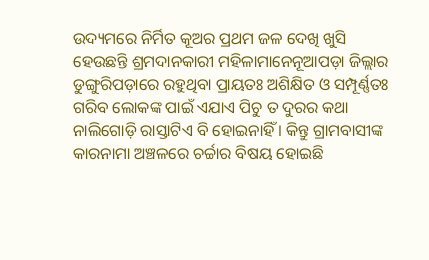ଉଦ୍ୟମରେ ନିର୍ମିତ କୂଅର ପ୍ରଥମ ଜଳ ଦେଖି ଖୁସି ହେଉଛନ୍ତି ଶ୍ରମଦାନକାରୀ ମହିଳାମାନେନୂଆପଡ଼ା ଜିଲ୍ଲାର ଡୁଙ୍ଗୁରିପଡ଼ାରେ ରହୁଥିବା ପ୍ରାୟତଃ ଅଶିକ୍ଷିତ ଓ ସମ୍ପୂର୍ଣ୍ଣତଃ ଗରିବ ଲୋକଙ୍କ ପାଇଁ ଏଯାଏ ପିଚୁ ତ ଦୁରର କଥା ନାଲିଗୋଡ଼ି ରାସ୍ତାଟିଏ ବି ହୋଇନାହିଁ । କିନ୍ତୁ ଗ୍ରାମବାସୀଙ୍କ କାରନାମା ଅଞ୍ଚଳରେ ଚର୍ଚ୍ଚାର ବିଷୟ ହୋଇଛି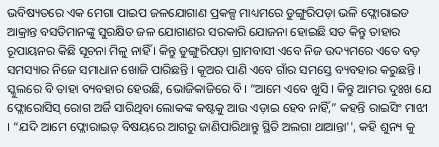ଭବିଷ୍ୟତରେ ଏକ ମେଗା ପାଇପ ଜଳଯୋଗାଣ ପ୍ରକଳ୍ପ ମାଧ୍ୟମରେ ଡୁଙ୍ଗୁରିପଡ଼ା ଭଳି ଫ୍ଲୋରାଇଡ ଆକ୍ରାନ୍ତ ବସତିମାନଙ୍କୁ ସୁରକ୍ଷିତ ଜଳ ଯୋଗାଣର ସରକାରି ଯୋଜନା ହୋଇଛି ସତ କିନ୍ତୁ ତାହାର ରୂପାୟନର କିଛି ସୂଚନା ମିଳୁ ନାହିଁ । କିନ୍ତୁ ଡୁଙ୍ଗୁରିପଡ଼ା ଗ୍ରାମବାସୀ ଏବେ ନିଜ ଉଦ୍ୟମରେ ଏତେ ବଡ଼ ସମସ୍ୟାର ନିଜେ ସମାଧାନ ଖୋଜି ପାରିଛନ୍ତି । କୂଅର ପାଣି ଏବେ ଗାଁର ସମସ୍ତେ ବ୍ୟବହାର କରୁଛନ୍ତି । ସ୍କୁଲରେ ବି ତାହା ବ୍ୟବହାର ହେଉଛି, ଭୋଜିକାଜିରେ ବି। “ଆମେ ଏବେ ଖୁସି । କିନ୍ତୁ ଆମର ଦୁଃଖ ଯେ ଫ୍ଲୋରୋସିସ୍ ରୋଗ ଅର୍ଜି ସାରିଥିବା ଲୋକଙ୍କ କଷ୍ଟକୁ ଆଉ ଏଡ଼ାଇ ହେବ ନାହିଁ,” କହନ୍ତି ରାଇସିଂ ମାଝୀ । “ଯଦି ଆମେ ଫ୍ଲୋରାଇଡ୍ ବିଷୟରେ ଆଗରୁ ଜାଣିପାରିଥାନ୍ତୁ ସ୍ଥିତି ଅଲଗା ଥାଆନ୍ତା'', କହି ଶୁନ୍ୟ କୁ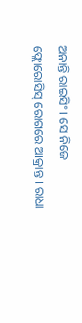ଅନାନ୍ତି ରାଇସିଂ । ସେ ନିଜେ ଫ୍ଲୋରୋସିସ୍ ରୋଗରେ ଆକ୍ରାନ୍ତ । ରାଧା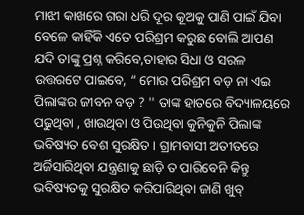ମାଝୀ କାଖରେ ଗରା ଧରି ଦୂର କୂଅକୁ ପାଣି ପାଇଁ ଯିବା ବେଳେ କାହିଁକି ଏତେ ପରିଶ୍ରମ କରୁଛ ବୋଲି ଆପଣ ଯଦି ତାଙ୍କୁ ପ୍ରଶ୍ନ କରିବେ,ତାହାର ସିଧା ଓ ସରଳ ଉତ୍ତରଟେ ପାଇବେ, “ ମୋର ପରିଶ୍ରମ ବଡ଼ ନା ଏଇ ପିଲାଙ୍କର ଜୀବନ ବଡ଼ ? '' ତାଙ୍କ ହାତରେ ବିଦ୍ୟାଳୟରେ ପଢୁଥିବା , ଖାଉଥିବା ଓ ପିଉଥିବା କୁନିକୁନି ପିଲାଙ୍କ ଭବିଷ୍ୟତ ବେଶ ସୁରକ୍ଷିତ । ଗ୍ରାମବାସୀ ଅତୀତରେ ଅର୍ଜିସାରିଥିବା ଯନ୍ତ୍ରଣାକୁ ଛାଡ଼ି ତ ପାରିବେନି କିନ୍ତୁ ଭବିଷ୍ୟତକୁ ସୁରକ୍ଷିତ କରିପାରିଥିବା ଜାଣି ଖୁବ୍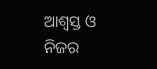ଆଶ୍ୱସ୍ତ ଓ ନିଜର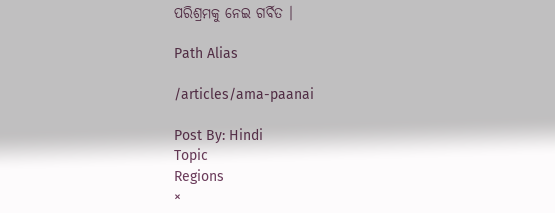ପରିଶ୍ରମକୁ ନେଇ ଗର୍ବିତ ।

Path Alias

/articles/ama-paanai

Post By: Hindi
Topic
Regions
×